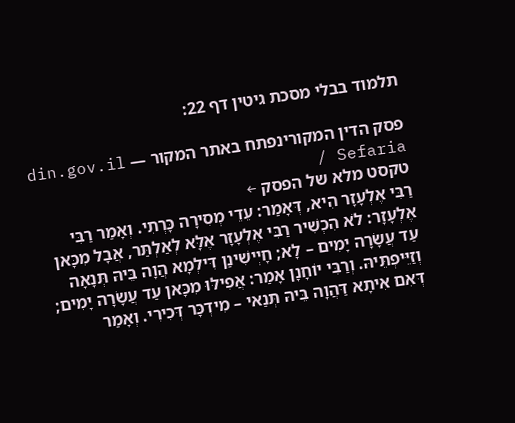תלמוד בבלי מסכת גיטין דף 22:

פסק הדין המקורינפתח באתר המקור — din.gov.il / Sefaria
טקסט מלא של הפסק ←
רַבִּי אֶלְעָזָר הִיא, דְּאָמַר: עֵדֵי מְסִירָה כָּרְתִי. וְאָמַר רַבִּי אֶלְעָזָר: לֹא הִכְשִׁיר רַבִּי אֶלְעָזָר אֶלָּא לְאַלְתַּר, אֲבָל מִכָּאן עַד עֲשָׂרָה יָמִים – לָא; חָיְישִׁינַן דִּילְמָא הֲוָה בֵּיהּ תְּנָאָה וְזַיֵּיפְתֵּיהּ. וְרַבִּי יוֹחָנָן אָמַר: אֲפִילּוּ מִכָּאן עַד עֲשָׂרָה יָמִים; דְּאִם אִיתָא דַּהֲוָה בֵּיהּ תְּנַאי – מִידְכָּר דְּכִירִי. וְאָמַר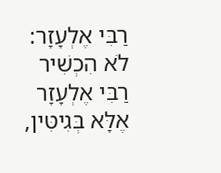רַבִּי אֶלְעָזָר: לֹא הִכְשִׁיר רַבִּי אֶלְעָזָר אֶלָּא בְּגִיטִּין,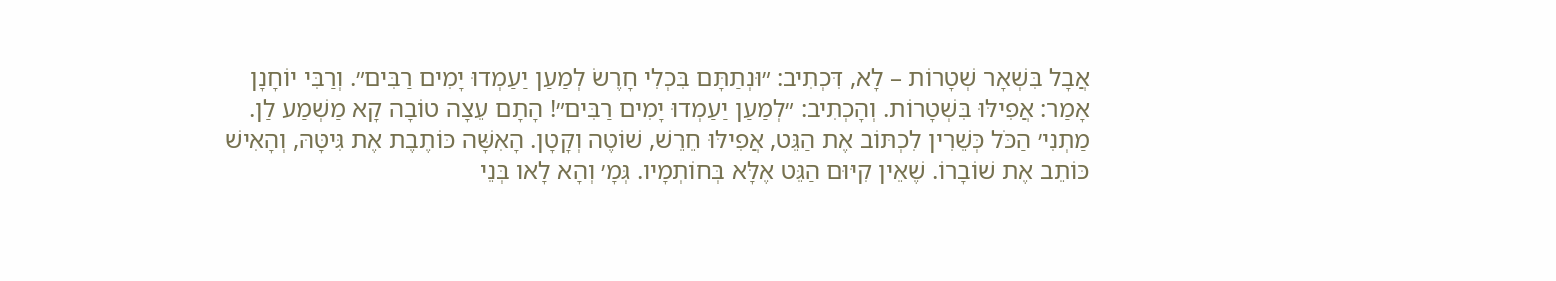אֲבָל בִּשְׁאָר שְׁטָרוֹת – לָא, דִּכְתִיב: ״וּנְתַתָּם בִּכְלִי חָרֶשׂ לְמַעַן יַעַמְדוּ יָמִים רַבִּים״. וְרַבִּי יוֹחָנָן אָמַר: אֲפִילּוּ בִּשְׁטָרוֹת. וְהָכְתִיב: ״לְמַעַן יַעַמְדוּ יָמִים רַבִּים״! הָתָם עֵצָה טוֹבָה קָא מַשְׁמַע לַן. מַתְנִי׳ הַכֹּל כְּשֵׁרִין לִכְתּוֹב אֶת הַגֵּט, אֲפִילּוּ חֵרֵשׁ, שׁוֹטֶה וְקָטָן. הָאִשָּׁה כּוֹתֶבֶת אֶת גִּיטָּהּ, וְהָאִישׁ כּוֹתֵב אֶת שׁוֹבָרוֹ. שֶׁאֵין קִיּוּם הַגֵּט אֶלָּא בְּחוֹתְמָיו. גְּמָ׳ וְהָא לָאו בְּנֵי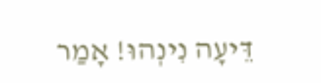דֵּיעָה נִינְהוּ! אָמַר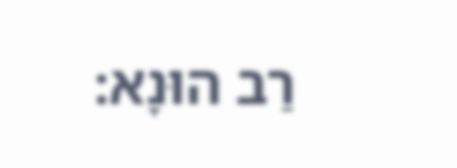רַב הוּנָא: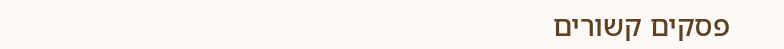פסקים קשורים